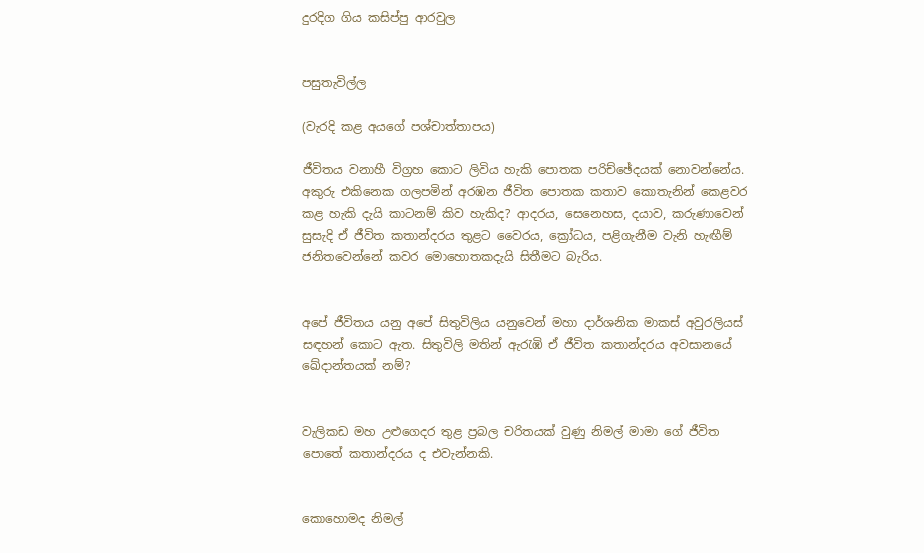දුරදිග ගිය කසිප්පු ආරවුල


පසුතැවිල්ල

(වැරදි කළ අයගේ පශ්චාත්තාපය)

ජීවිතය වනාහී විග්‍රහ කොට ලිවිය හැකි පොතක පරිච්ඡේදයක් නොවන්නේය. අකුරු එකිනෙක ගලපමින් අරඹන ජීවිත පොතක කතාව කොතැනින් කෙළවර කළ හැකි දැයි කාටනම් කිව හැකිද? ආදරය, සෙනෙහස, දයාව, කරුණාවෙන් සුසැදි ඒ ජීවිත කතාන්දරය තුළට වෛරය, ක්‍රෝධය, පළිගැනීම වැනි හැඟීම් ජනිතවෙන්නේ කවර මොහොතකදැයි සිතීමට බැරිය.


අපේ ජීවිතය යනු අපේ සිතුවිලිය යනුවෙන් මහා දාර්ශනික මාකස් අවුරලියස් සඳහන් කොට ඇත. සිතුවිලි මතින් ඇරැඹි ඒ ජීවිත කතාන්දරය අවසානයේ ඛේදාන්තයක් නම්?


වැලිකඩ මහ උළුගෙදර තුළ ප්‍රබල චරිතයක් වුණු නිමල් මාමා ගේ ජීවිත පොතේ කතාන්දරය ද එවැන්නකි.


කොහොමද නිමල්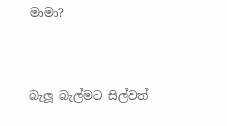මාමා?


බැලූ බැල්මට සිල්වත්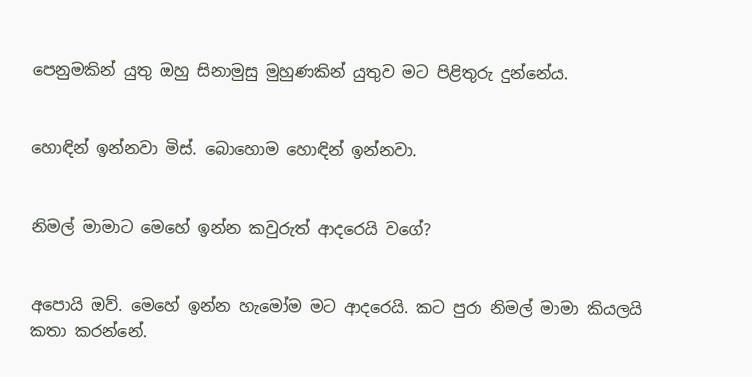පෙනුමකින් යුතු ඔහු සිනාමුසු මුහුණකින් යුතුව මට පිළිතුරු දුන්නේය.


හොඳින් ඉන්නවා මිස්. බොහොම හොඳින් ඉන්නවා.


නිමල් මාමාට මෙහේ ඉන්න කවුරුත් ආදරෙයි වගේ?


අපොයි ඔව්. මෙහේ ඉන්න හැමෝම මට ආදරෙයි. කට පුරා නිමල් මාමා කියලයි කතා කරන්නේ.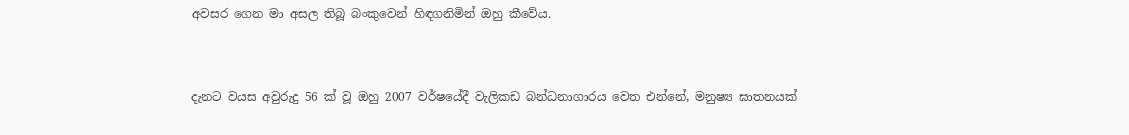අවසර ගෙන මා අසල තිබූ බංකුවෙන් හිඳගනිමින් ඔහු කීවේය.


දැනට වයස අවුරුදු 56 ක් වූ ඔහු 2007 වර්ෂයේදී වැලිකඩ බන්ධනාගාරය වෙත එන්නේ, මනුෂ්‍ය ඝාතනයක්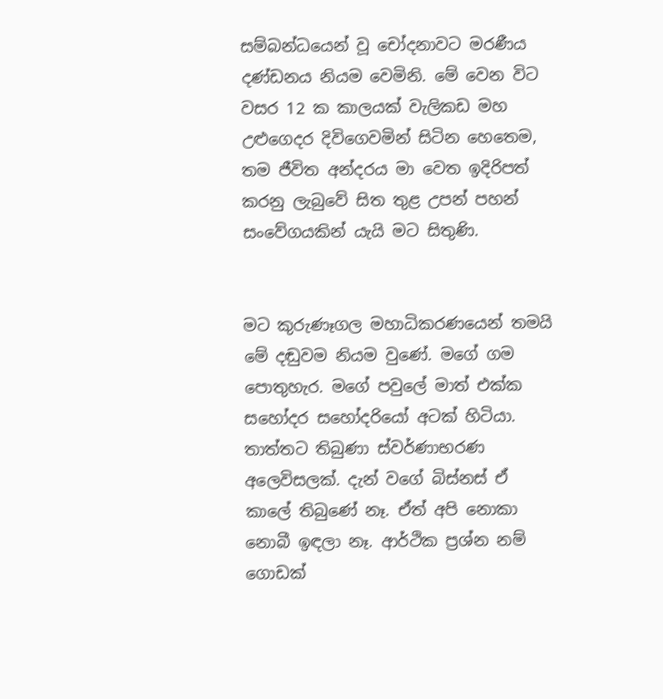සම්බන්ධයෙන් වූ චෝදනාවට මරණීය දණ්ඩනය නියම වෙමිනි. මේ වෙන විට වසර 12 ක කාලයක් වැලිකඩ මහ උළුගෙදර දිවිගෙවමින් සිටින හෙතෙම, තම ජීවිත අන්දරය මා වෙත ඉදිරිපත් කරනු ලැබුවේ සිත තුළ උපන් පහන් සංවේගයකින් යැයි මට සිතුණි.


මට කුරුණෑගල මහාධිකරණයෙන් තමයි මේ දඬුවම නියම වුණේ. මගේ ගම පොතුහැර. මගේ පවුලේ මාත් එක්ක සහෝදර සහෝදරියෝ අටක් හිටියා. තාත්තට තිබුණා ස්වර්ණාභරණ අලෙවිසලක්. දැන් වගේ බිස්නස් ඒ කාලේ තිබුණේ නෑ. ඒත් අපි නොකා නොබී ඉඳලා නෑ. ආර්ථික ප්‍රශ්න නම් ගොඩක්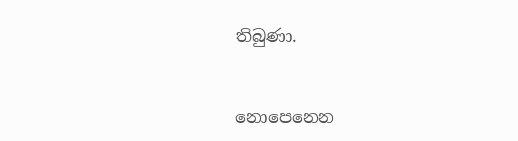තිබුණා.


නොපෙනෙන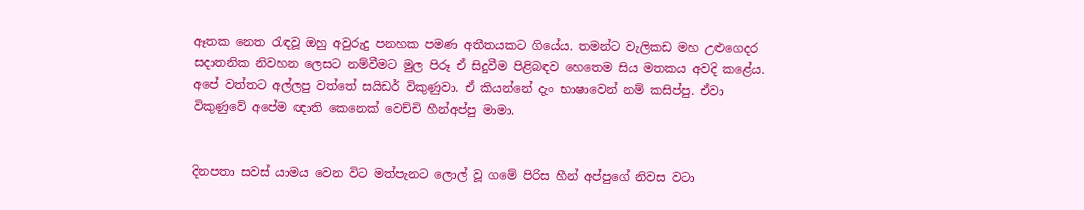ඈතක නෙත රැඳවූ ඔහු අවුරුදු පනහක පමණ අතීතයකට ගියේය. තමන්ට වැලිකඩ මහ උළුගෙදර සදාතනික නිවහන ලෙසට නම්වීමට මුල පිරූ ඒ සිදුවීම පිළිබඳව හෙතෙම සිය මතකය අවදි කළේය.
අපේ වත්තට අල්ලපු වත්තේ සයිඩර් විකුණුවා. ඒ කියන්නේ දැං භාෂාවෙන් නම් කසිප්පු. ඒවා විකුණුවේ අපේම ඥාති කෙනෙක් වෙච්චි හීන්අප්පු මාමා.


දිනපතා සවස් යාමය වෙන විට මත්පැනට ලොල් වූ ගමේ පිරිස හීන් අප්පුගේ නිවස වටා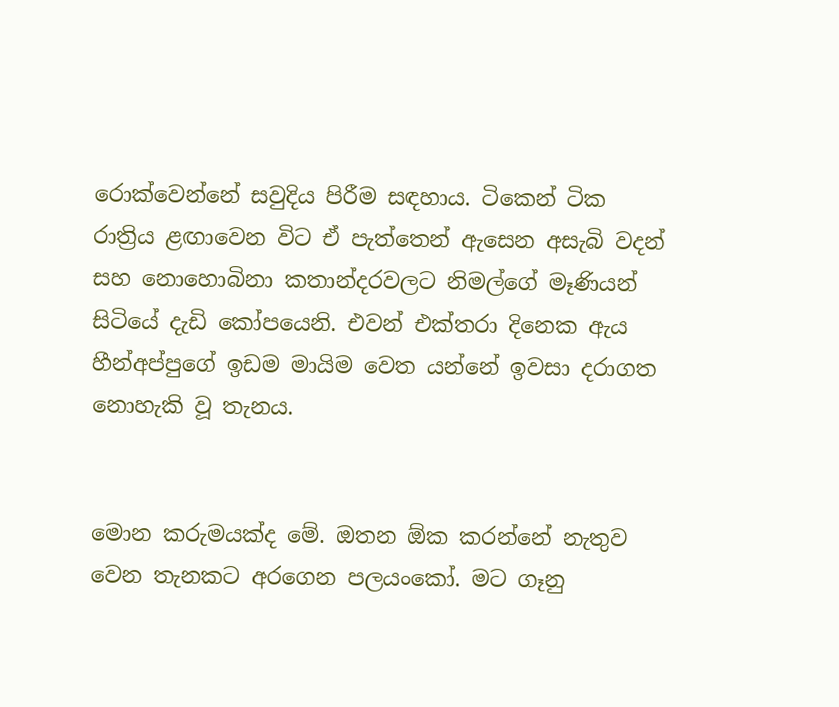රොක්වෙන්නේ සවුදිය පිරීම සඳහාය. ටිකෙන් ටික රාත්‍රිය ළඟාවෙන විට ඒ පැත්තෙන් ඇසෙන අසැබි වදන් සහ නොහොබිනා කතාන්දරවලට නිමල්ගේ මෑණියන් සිටියේ දැඩි කෝපයෙනි. එවන් එක්තරා දිනෙක ඇය හීන්අප්පුගේ ඉඩම මායිම වෙත යන්නේ ඉවසා දරාගත නොහැකි වූ තැනය.


මොන කරුමයක්ද මේ. ඔතන ඕක කරන්නේ නැතුව වෙන තැනකට අරගෙන පලයංකෝ. මට ගෑනු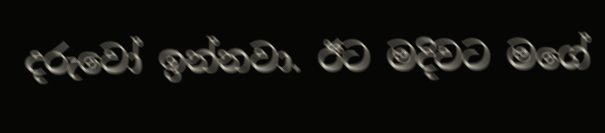දරුවෝ ඉන්නවා. ඊට මදිවට මගේ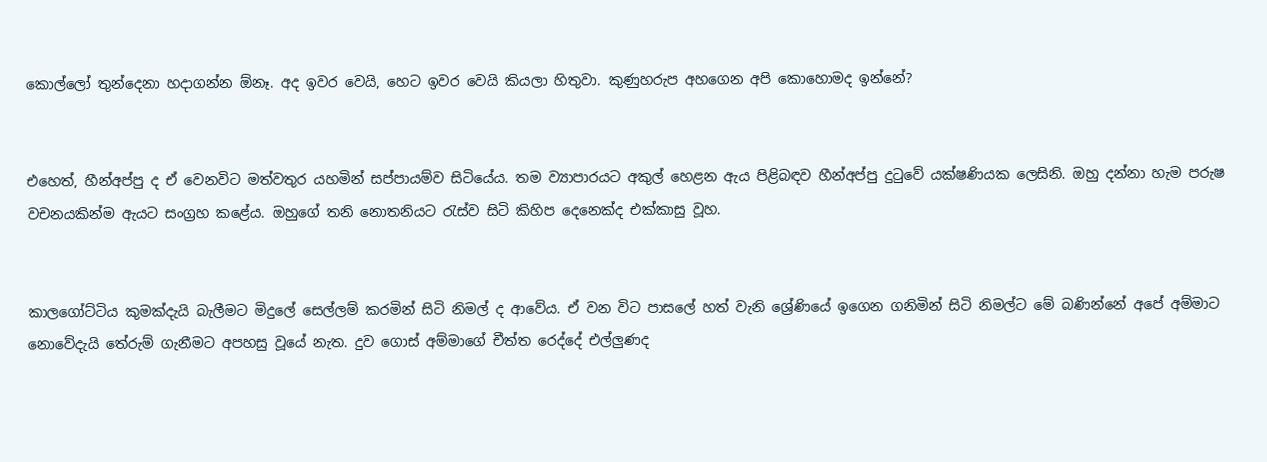කොල්ලෝ තුන්දෙනා හදාගන්න ඕනෑ. අද ඉවර වෙයි, හෙට ඉවර වෙයි කියලා හිතුවා. කුණුහරුප අහගෙන අපි කොහොමද ඉන්නේ?


එහෙත්, හීන්අප්පු ද ඒ වෙනවිට මත්වතුර යහමින් සප්පායම්ව සිටියේය. තම ව්‍යාපාරයට අකුල් හෙළන ඇය පිළිබඳව හීන්අප්පු දුටුවේ යක්ෂණියක ලෙසිනි. ඔහු දන්නා හැම පරුෂ වචනයකින්ම ඇයට සංග්‍රහ කළේය. ඔහුගේ තනි නොතනියට රැස්ව සිටි කිහිප දෙනෙක්ද එක්කාසු වූහ.


කාලගෝට්ටිය කුමක්දැයි බැලීමට මිදුලේ සෙල්ලම් කරමින් සිටි නිමල් ද ආවේය. ඒ වන විට පාසලේ හත් වැනි ශ්‍රේණියේ ඉගෙන ගනිමින් සිටි නිමල්ට මේ බණින්නේ අපේ අම්මාට නොවේදැයි තේරුම් ගැනීමට අපහසු වූයේ නැත. දුව ගොස් අම්මාගේ චීත්ත රෙද්දේ එල්ලුණද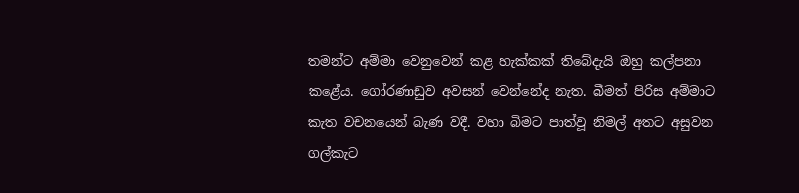තමන්ට අම්මා වෙනුවෙන් කළ හැක්කක් තිබේදැයි ඔහු කල්පනා කළේය. ගෝරණාඩුව අවසන් වෙන්නේද නැත. බීමත් පිරිස අම්මාට කැත වචනයෙන් බැණ වදී. වහා බිමට පාත්වූ නිමල් අතට අසුවන ගල්කැට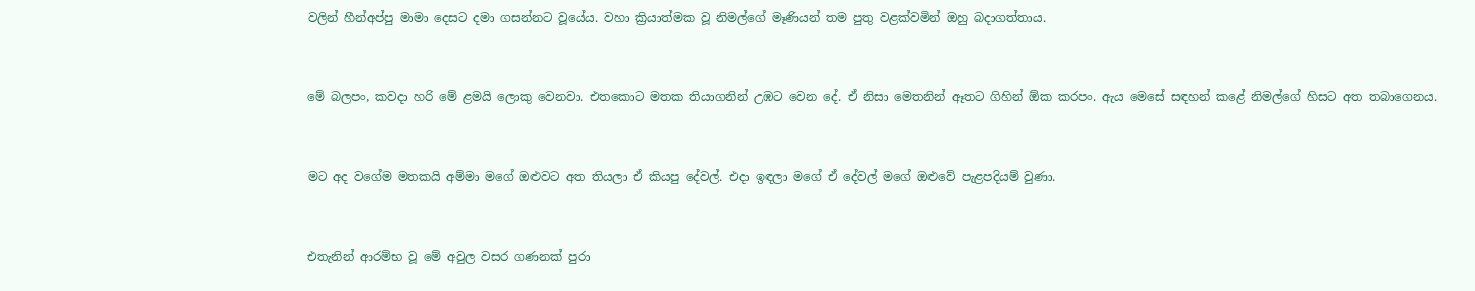වලින් හීන්අප්පු මාමා දෙසට දමා ගසන්නට වූයේය. වහා ක්‍රියාත්මක වූ නිමල්ගේ මෑණියන් තම පුතු වළක්වමින් ඔහු බදාගත්තාය.


මේ බලපං, කවදා හරි මේ ළමයි ලොකු වෙනවා. එතකොට මතක තියාගනින් උඹට වෙන දේ. ඒ නිසා මෙතනින් ඈතට ගිහින් ඕක කරපං. ඇය මෙසේ සඳහන් කළේ නිමල්ගේ හිසට අත තබාගෙනය.


මට අද වගේම මතකයි අම්මා මගේ ඔළුවට අත තියලා ඒ කියපු දේවල්. එදා ඉඳලා මගේ ඒ දේවල් මගේ ඔළුවේ පැළපදියම් වුණා.


එතැනින් ආරම්භ වූ මේ අවුල වසර ගණනක් පුරා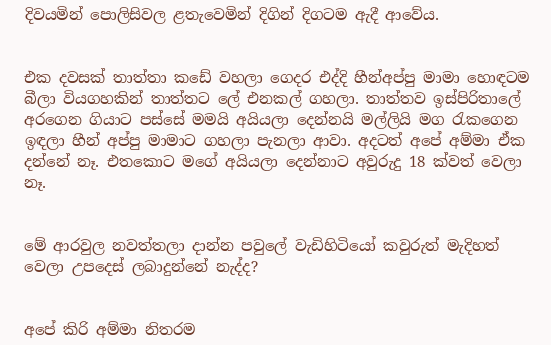දිවයමින් පොලිසිවල ළතැවෙමින් දිගින් දිගටම ඇදී ආවේය.


එක දවසක් තාත්තා කඩේ වහලා ගෙදර එද්දි හීන්අප්පු මාමා හොඳටම බීලා වියගහකින් තාත්තට ලේ එනකල් ගහලා. තාත්තව ඉස්පිරිතාලේ අරගෙන ගියාට පස්සේ මමයි අයියලා දෙන්නයි මල්ලියි මග රැකගෙන ඉඳලා හීන් අප්පු මාමාට ගහලා පැනලා ආවා. අදටත් අපේ අම්මා ඒක දන්නේ නෑ. එතකොට මගේ අයියලා දෙන්නාට අවුරුදු 18 ක්වත් වෙලා නෑ.


මේ ආරවුල නවත්තලා දාන්න පවුලේ වැඩිහිටියෝ කවුරුත් මැදිහත් වෙලා උපදෙස් ලබාදුන්නේ නැද්ද?


අපේ කිරි අම්මා නිතරම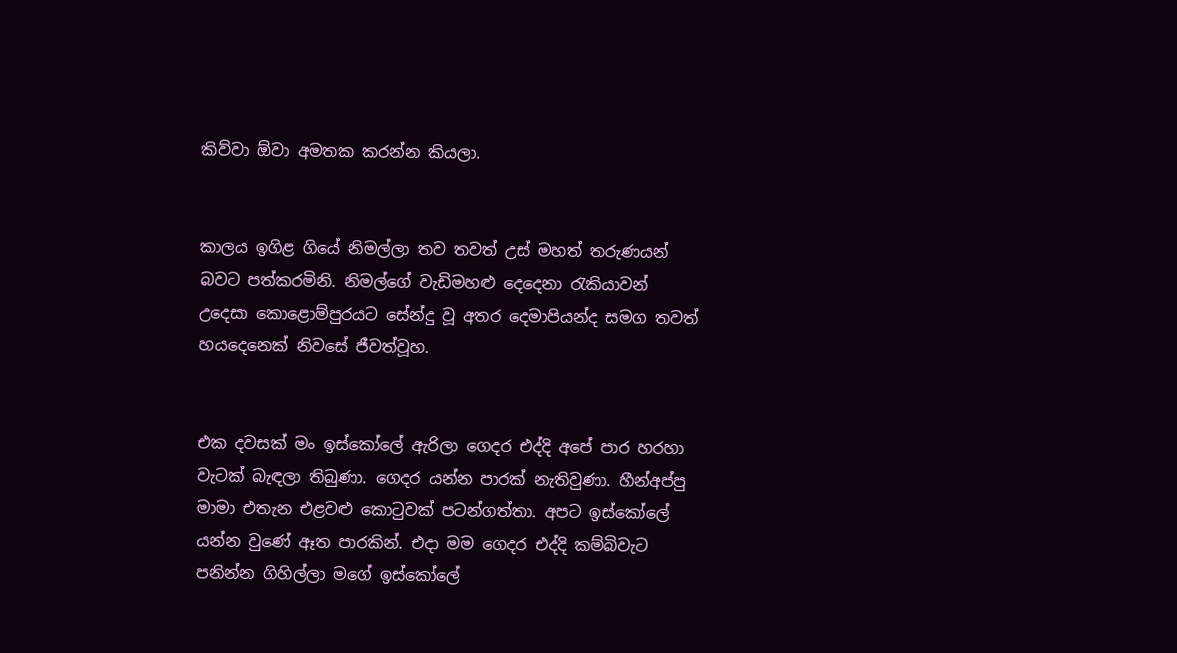කිව්වා ඕවා අමතක කරන්න කියලා.


කාලය ඉගිළ ගියේ නිමල්ලා තව තවත් උස් මහත් තරුණයන් බවට පත්කරමිනි. නිමල්ගේ වැඩිමහළු දෙදෙනා රැකියාවන් උදෙසා කොළොම්පුරයට සේන්දු වූ අතර දෙමාපියන්ද සමග තවත් හයදෙනෙක් නිවසේ ජීවත්වූහ.


එක දවසක් මං ඉස්කෝලේ ඇරිලා ගෙදර එද්දි අපේ පාර හරහා වැටක් බැඳලා තිබුණා. ගෙදර යන්න පාරක් නැතිවුණා. හීන්අප්පු මාමා එතැන එළවළු කොටුවක් පටන්ගත්තා. අපට ඉස්කෝලේ යන්න වුණේ ඈත පාරකින්. එදා මම ගෙදර එද්දි කම්බිවැට පනින්න ගිහිල්ලා මගේ ඉස්කෝලේ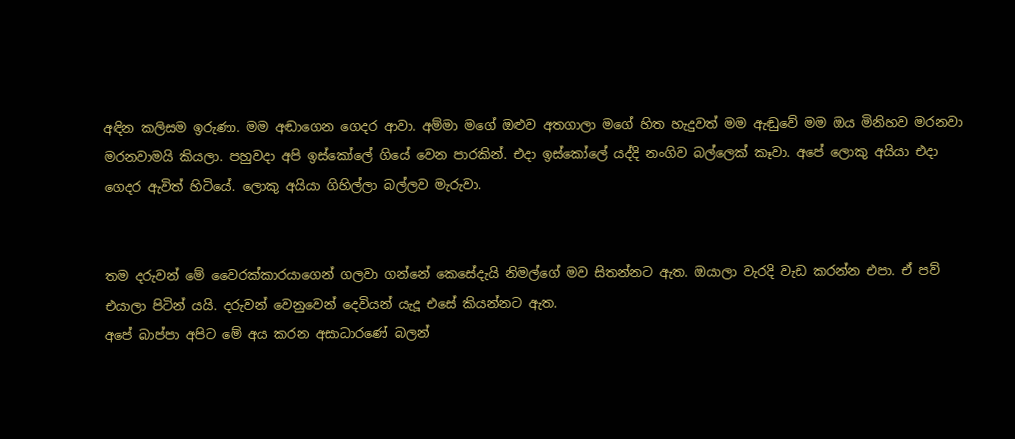අඳින කලිසම ඉරුණා. මම අඬාගෙන ගෙදර ආවා. අම්මා මගේ ඔළුව අතගාලා මගේ හිත හැදුවත් මම ඇඬුවේ මම ඔය මිනිහව මරනවා මරනවාමයි කියලා. පහුවදා අපි ඉස්කෝලේ ගියේ වෙන පාරකින්. එදා ඉස්කෝලේ යද්දි නංගිව බල්ලෙක් කෑවා. අපේ ලොකු අයියා එදා ගෙදර ඇවිත් හිටියේ. ලොකු අයියා ගිහිල්ලා බල්ලව මැරුවා.


තම දරුවන් මේ වෛරක්කාරයාගෙන් ගලවා ගන්නේ කෙසේදැයි නිමල්ගේ මව සිතන්නට ඇත. ඔයාලා වැරදි වැඩ කරන්න එපා. ඒ පව් එයාලා පිටින් යයි. දරුවන් වෙනුවෙන් දෙවියන් යැදූ එසේ කියන්නට ඇත.
අපේ බාප්පා අපිට මේ අය කරන අසාධාරණේ බලන්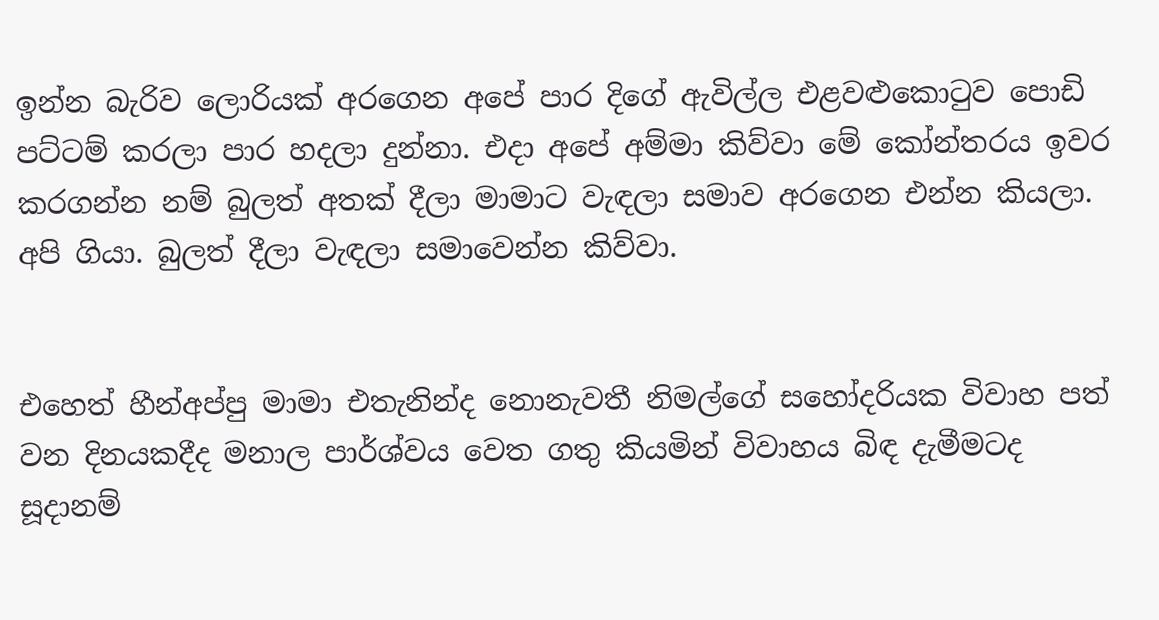ඉන්න බැරිව ලොරියක් අරගෙන අපේ පාර දිගේ ඇවිල්ල එළවළුකොටුව පොඩි පට්ටම් කරලා පාර හදලා දුන්නා. එදා අපේ අම්මා කිව්වා මේ කෝන්තරය ඉවර කරගන්න නම් බුලත් අතක් දීලා මාමාට වැඳලා සමාව අරගෙන එන්න කියලා. අපි ගියා. බුලත් දීලා වැඳලා සමාවෙන්න කිව්වා.


එහෙත් හීන්අප්පු මාමා එතැනින්ද නොනැවතී නිමල්ගේ සහෝදරියක විවාහ පත් වන දිනයකදීද මනාල පාර්ශ්වය වෙත ගතු කියමින් විවාහය බිඳ දැමීමටද සූදානම්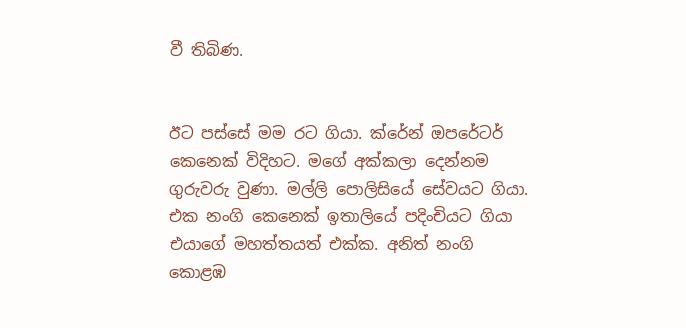වී තිබිණ.


ඊට පස්සේ මම රට ගියා. ක්රේන් ඔපරේටර් කෙනෙක් විදිහට. මගේ අක්කලා දෙන්නම ගුරුවරු වුණා. මල්ලි පොලිසියේ සේවයට ගියා. එක නංගි කෙනෙක් ඉතාලියේ පදිංචියට ගියා එයාගේ මහත්තයත් එක්ක. අනිත් නංගි කොළඹ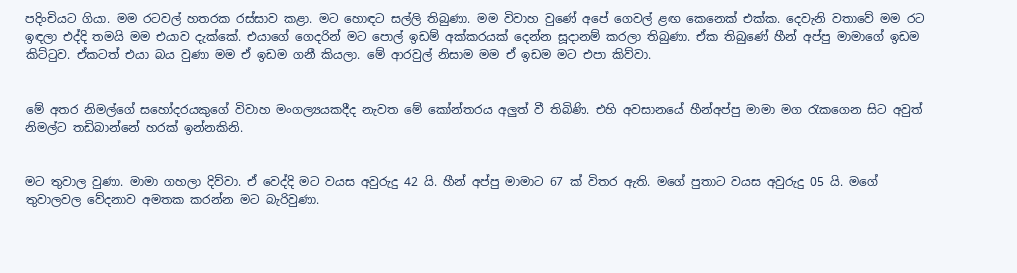පදිංචියට ගියා. මම රටවල් හතරක රස්සාව කළා. මට හොඳට සල්ලි තිබුණා. මම විවාහ වුණේ අපේ ගෙවල් ළඟ කෙනෙක් එක්ක. දෙවැනි වතාවේ මම රට ඉඳලා එද්දි තමයි මම එයාව දැක්කේ. එයාගේ ගෙදරින් මට පොල් ඉඩම් අක්කරයක් දෙන්න සූදානම් කරලා තිබුණා. ඒක තිබුණේ හීන් අප්පු මාමාගේ ඉඩම කිට්ටුව. ඒකටත් එයා බය වුණා මම ඒ ඉඩම ගනී කියලා. මේ ආරවුල් නිසාම මම ඒ ඉඩම මට එපා කිව්වා.


මේ අතර නිමල්ගේ සහෝදරයකුගේ විවාහ මංගල්‍යයකදීද නැවත මේ කෝන්තරය අලුත් වී තිබිණි. එහි අවසානයේ හීන්අප්පු මාමා මග රැකගෙන සිට අවුත් නිමල්ට තඩිබාන්නේ හරක් ඉන්නකිනි.


මට තුවාල වුණා. මාමා ගහලා දිව්වා. ඒ වෙද්දි මට වයස අවුරුදු 42 යි. හීන් අප්පු මාමාට 67 ක් විතර ඇති. මගේ පුතාට වයස අවුරුදු 05 යි. මගේ තුවාලවල වේදනාව අමතක කරන්න මට බැරිවුණා.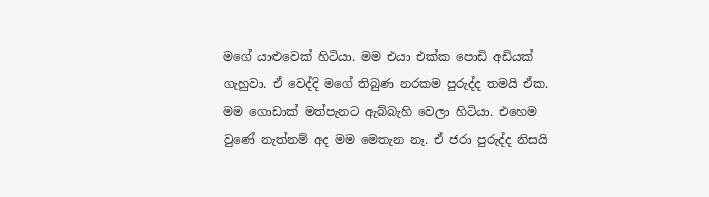මගේ යාළුවෙක් හිටියා. මම එයා එක්ක පොඩි අඩියක් ගැහුවා. ඒ වෙද්දි මගේ තිබුණ නරකම පුරුද්ද තමයි ඒක. මම ගොඩාක් මත්පැනට ඇබ්බැහි වෙලා හිටියා. එහෙම වුණේ නැත්නම් අද මම මෙතැන නෑ. ඒ ජරා පුරුද්ද නිසයි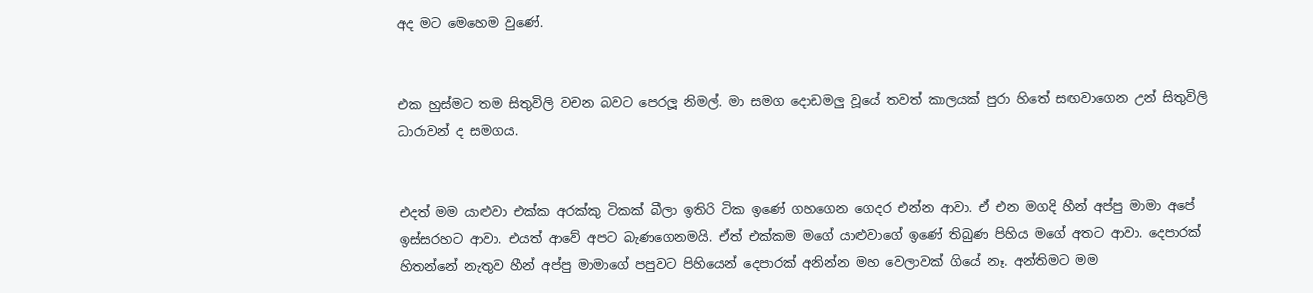අද මට මෙහෙම වුණේ.


එක හුස්මට තම සිතුවිලි වචන බවට පෙරලූ නිමල්. මා සමග දොඩමලු වූයේ තවත් කාලයක් පුරා හිතේ සඟවාගෙන උන් සිතුවිලි ධාරාවන් ද සමගය.


එදත් මම යාළුවා එක්ක අරක්කු ටිකක් බීලා ඉතිරි ටික ඉණේ ගහගෙන ගෙදර එන්න ආවා. ඒ එන මගදි හීන් අප්පු මාමා අපේ ඉස්සරහට ආවා. එයත් ආවේ අපට බැණගෙනමයි. ඒත් එක්කම මගේ යාළුවාගේ ඉණේ තිබුණ පිහිය මගේ අතට ආවා. දෙපාරක් හිතන්නේ නැතුව හීන් අප්පු මාමාගේ පපුවට පිහියෙන් දෙපාරක් අනින්න මහ වෙලාවක් ගියේ නෑ. අන්තිමට මම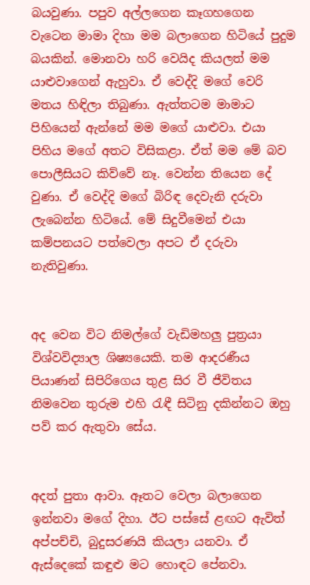බයවුණා. පපුව අල්ලගෙන කෑගහගෙන වැටෙන මාමා දිහා මම බලාගෙන හිටියේ පුදුම බයකින්. මොනවා හරි වෙයිද කියලත් මම යාළුවාගෙන් ඇහුවා. ඒ වෙද්දි මගේ වෙරි මතය හිඳිලා තිබුණා. ඇත්තටම මාමාට පිහියෙන් ඇන්නේ මම මගේ යාළුවා. එයා පිහිය මගේ අතට විසිකළා. ඒත් මම මේ බව පොලීසියට කිව්වේ නෑ. වෙන්න තියෙන දේ වුණා. ඒ වෙද්දි මගේ බිරිඳ දෙවැනි දරුවා ලැබෙන්න හිටියේ. මේ සිදුවීමෙන් එයා කම්පනයට පත්වෙලා අපට ඒ දරුවා නැතිවුණා.


අද වෙන විට නිමල්ගේ වැඩිමහලු පුත්‍රයා විශ්වවිද්‍යාල ශිෂ්‍යයෙකි. තම ආදරණීය පියාණන් සිපිරිගෙය තුළ සිර වී ජීවිතය නිමවෙන තුරුම එහි රැඳී සිටිනු දකින්නට ඔහු පව් කර ඇතුවා සේය.


අදත් පුතා ආවා. ඈතට වෙලා බලාගෙන ඉන්නවා මගේ දිහා. ඊට පස්සේ ළඟට ඇවිත් අප්පච්චි, බුදුසරණයි කියලා යනවා. ඒ ඇස්දෙකේ කඳුළු මට හොඳට පේනවා.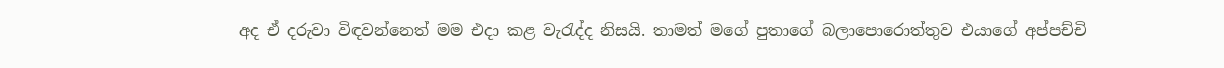අද ඒ දරුවා විඳවන්නෙත් මම එදා කළ වැරැද්ද නිසයි. තාමත් මගේ පුතාගේ බලාපොරොත්තුව එයාගේ අප්පච්චි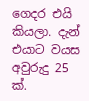ගෙදර එයි කියලා. දැන් එයාට වයස අවුරුදු 25 ක්.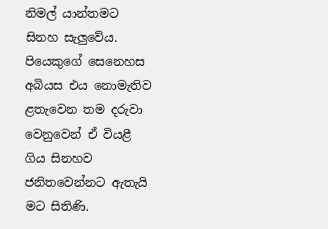නිමල් යාන්තමට සිනහ සැලුවේය. පියෙකුගේ සෙනෙහස අබියස එය නොමැතිව ළතැවෙන තම දරුවා වෙනුවෙන් ඒ වියළී ගිය සිනහව ජනිතවෙන්නට ඇතැයි මට සිතිණි.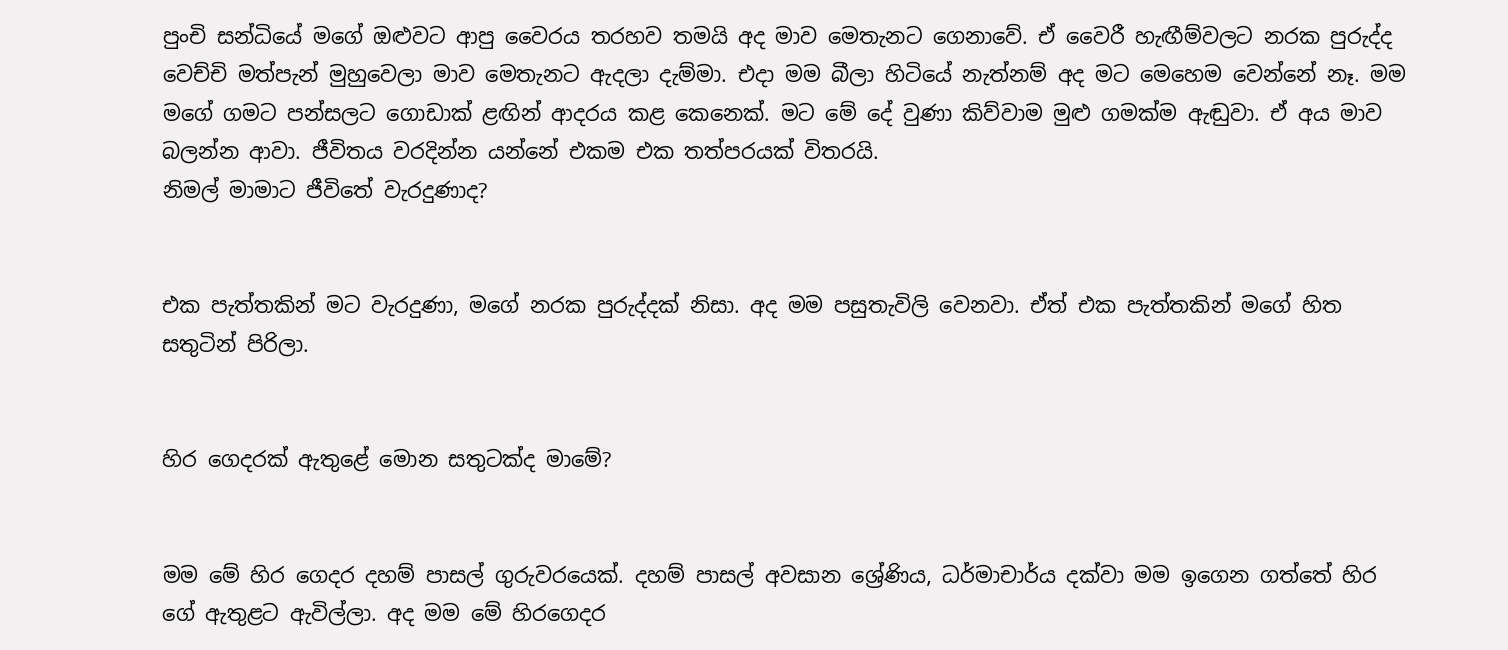පුංචි සන්ධියේ මගේ ඔළුවට ආපු වෛරය තරහව තමයි අද මාව මෙතැනට ගෙනාවේ. ඒ වෛරී හැඟීම්වලට නරක පුරුද්ද වෙච්චි මත්පැන් මුහුවෙලා මාව මෙතැනට ඇදලා දැම්මා. එදා මම බීලා හිටියේ නැත්නම් අද මට මෙහෙම වෙන්නේ නෑ. මම මගේ ගමට පන්සලට ගොඩාක් ළඟින් ආදරය කළ කෙනෙක්. මට මේ දේ වුණා කිව්වාම මුළු ගමක්ම ඇඬුවා. ඒ අය මාව බලන්න ආවා. ජීවිතය වරදින්න යන්නේ එකම එක තත්පරයක් විතරයි.
නිමල් මාමාට ජීවිතේ වැරදුණාද?


එක පැත්තකින් මට වැරදුණා, මගේ නරක පුරුද්දක් නිසා. අද මම පසුතැවිලි වෙනවා. ඒත් එක පැත්තකින් මගේ හිත සතුටින් පිරිලා.


හිර ගෙදරක් ඇතුළේ මොන සතුටක්ද මාමේ?


මම මේ හිර ගෙදර දහම් පාසල් ගුරුවරයෙක්. දහම් පාසල් අවසාන ශ්‍රේණිය, ධර්මාචාර්ය දක්වා මම ඉගෙන ගත්තේ හිර ගේ ඇතුළට ඇවිල්ලා. අද මම මේ හිරගෙදර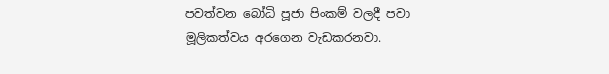පවත්වන බෝධි පූජා පිංකම් වලදී පවා මූලිකත්වය අරගෙන වැඩකරනවා.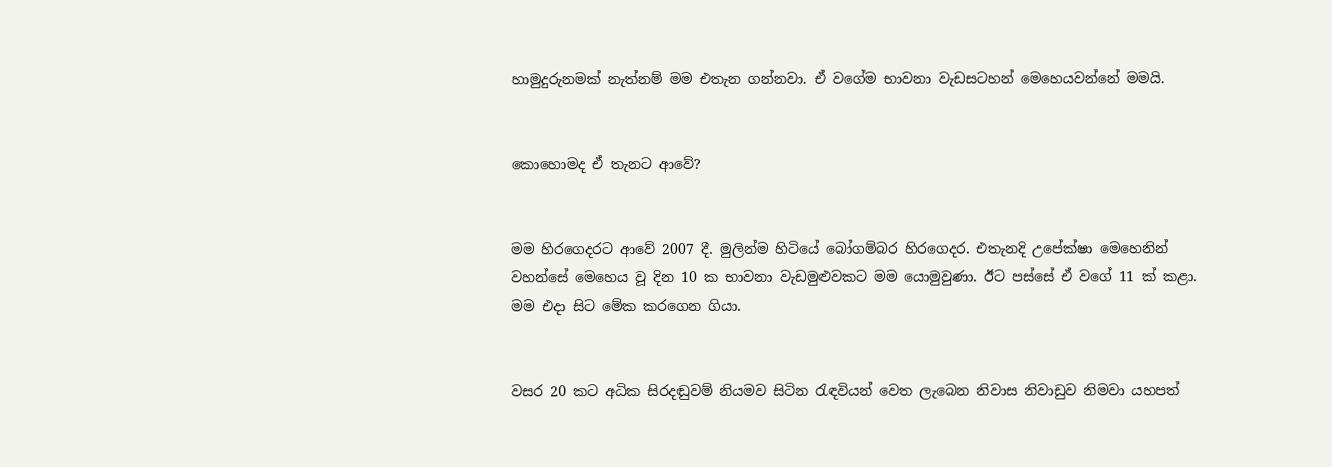හාමුදුරුනමක් නැත්නම් මම එතැන ගන්නවා. ඒ වගේම භාවනා වැඩසටහන් මෙහෙයවන්නේ මමයි.


කොහොමද ඒ තැනට ආවේ?


මම හිරගෙදරට ආවේ 2007 දී. මුලින්ම හිටියේ බෝගම්බර හිරගෙදර. එතැනදි උපේක්ෂා මෙහෙනින් වහන්සේ මෙහෙය වූ දින 10 ක භාවනා වැඩමුළුවකට මම යොමුවුණා. ඊට පස්සේ ඒ වගේ 11 ක් කළා. මම එදා සිට මේක කරගෙන ගියා.


වසර 20 කට අධික සිරදඬුවම් නියමව සිටින රැඳවියන් වෙත ලැබෙන නිවාස නිවාඩුව නිමවා යහපත්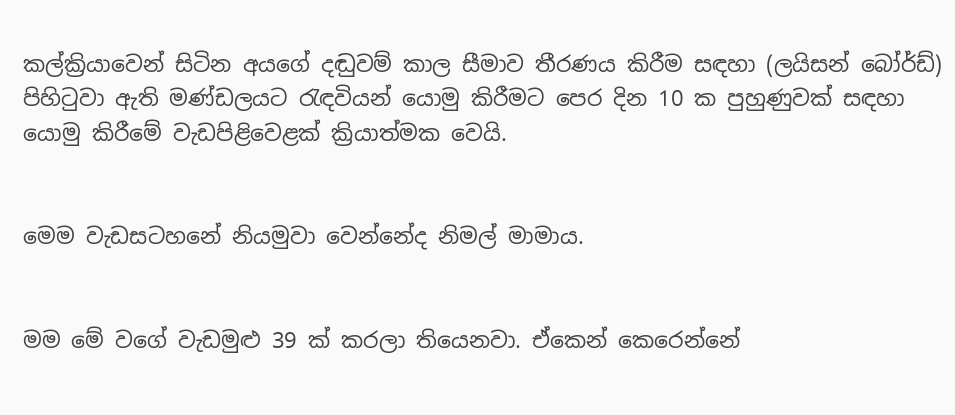කල්ක්‍රියාවෙන් සිටින අයගේ දඬුවම් කාල සීමාව තීරණය කිරීම සඳහා (ලයිසන් බෝර්ඩ්) පිහිටුවා ඇති මණ්ඩලයට රැඳවියන් යොමු කිරීමට පෙර දින 10 ක පුහුණුවක් සඳහා යොමු කිරීමේ වැඩපිළිවෙළක් ක්‍රියාත්මක වෙයි.


මෙම වැඩසටහනේ නියමුවා වෙන්නේද නිමල් මාමාය.


මම මේ වගේ වැඩමුළු 39 ක් කරලා තියෙනවා. ඒකෙන් කෙරෙන්නේ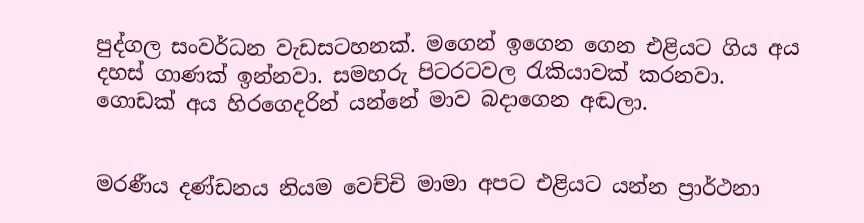පුද්ගල සංවර්ධන වැඩසටහනක්. මගෙන් ඉගෙන ගෙන එළියට ගිය අය දහස් ගාණක් ඉන්නවා. සමහරු පිටරටවල රැකියාවක් කරනවා. ගොඩක් අය හිරගෙදරින් යන්නේ මාව බදාගෙන අඬලා.


මරණීය දණ්ඩනය නියම වෙච්චි මාමා අපට එළියට යන්න ප්‍රාර්ථනා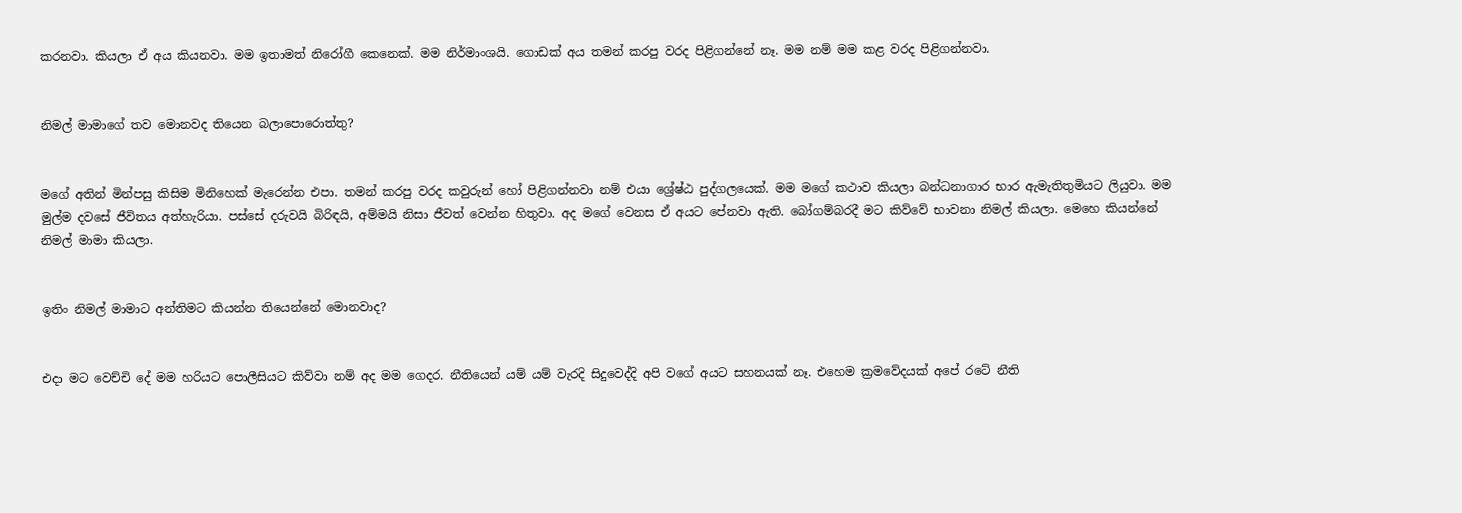කරනවා. කියලා ඒ අය කියනවා. මම ඉතාමත් නිරෝගී කෙනෙක්. මම නිර්මාංශයි. ගොඩක් අය තමන් කරපු වරද පිළිගන්නේ නෑ. මම නම් මම කළ වරද පිළිගන්නවා.


නිමල් මාමාගේ තව මොනවද තියෙන බලාපොරොත්තු?


මගේ අතින් මින්පසු කිසිම මිනිහෙක් මැරෙන්න එපා. තමන් කරපු වරද කවුරුන් හෝ පිළිගන්නවා නම් එයා ශ්‍රේෂ්ඨ පුද්ගලයෙක්. මම මගේ කථාව කියලා බන්ධනාගාර භාර ඇමැතිතුමියට ලියුවා. මම මුල්ම දවසේ ජීවිතය අත්හැරියා. පස්සේ දරුවයි බිරිඳයි, අම්මයි නිසා ජීවත් වෙන්න හිතුවා. අද මගේ වෙනස ඒ අයට පේනවා ඇති. බෝගම්බරදී මට කිව්වේ භාවනා නිමල් කියලා. මෙහෙ කියන්නේ නිමල් මාමා කියලා.


ඉතිං නිමල් මාමාට අන්තිමට කියන්න තියෙන්නේ මොනවාද?


එදා මට වෙච්චි දේ මම හරියට පොලීසියට කිව්වා නම් අද මම ගෙදර. නීතියෙන් යම් යම් වැරදි සිදුවෙද්දි අපි වගේ අයට සහනයක් නෑ. එහෙම ක්‍රමවේදයක් අපේ රටේ නීති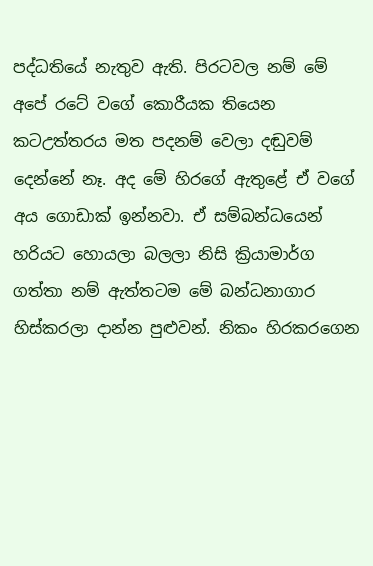පද්ධතියේ නැතුව ඇති. පිරටවල නම් මේ අපේ රටේ වගේ කොරීයක තියෙන කටඋත්තරය මත පදනම් වෙලා දඬුවම් දෙන්නේ නෑ. අද මේ හිරගේ ඇතුළේ ඒ වගේ අය ගොඩාක් ඉන්නවා. ඒ සම්බන්ධයෙන් හරියට හොයලා බලලා නිසි ක්‍රියාමාර්ග ගත්තා නම් ඇත්තටම මේ බන්ධනාගාර හිස්කරලා දාන්න පුළුවන්. නිකං හිරකරගෙන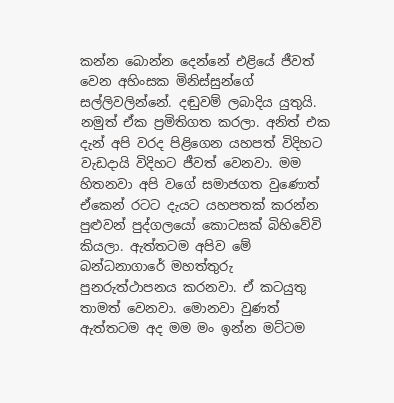කන්න බොන්න දෙන්නේ එළියේ ජීවත් වෙන අහිංසක මිනිස්සුන්ගේ සල්ලිවලින්නේ. දඬුවම් ලබාදිය යුතුයි. නමුත් ඒක ප්‍රමිතිගත කරලා. අනිත් එක දැන් අපි වරද පිළිගෙන යහපත් විදිහට වැඩදායි විදිහට ජීවත් වෙනවා. මම හිතනවා අපි වගේ සමාජගත වුණොත් ඒකෙන් රටට දැයට යහපතක් කරන්න පුළුවන් පුද්ගලයෝ කොටසක් බිහිවේවි කියලා. ඇත්තටම අපිව මේ බන්ධනාගාරේ මහත්තුරු පුනරුත්ථාපනය කරනවා. ඒ කටයුතු තාමත් වෙනවා. මොනවා වුණත් ඇත්තටම අද මම මං ඉන්න මට්ටම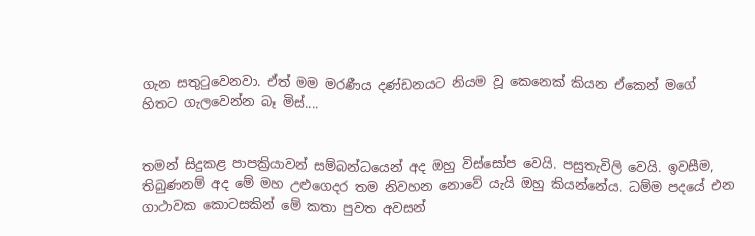ගැන සතුටුවෙනවා. ඒත් මම මරණීය දණ්ඩනයට නියම වූ කෙනෙක් කියන ඒකෙන් මගේ හිතට ගැලවෙන්න බෑ මිස්....


තමන් සිදුකළ පාපක්‍රියාවන් සම්බන්ධයෙන් අද ඔහු විස්සෝප වෙයි. පසුතැවිලි වෙයි. ඉවසීම, තිබුණනම් අද මේ මහ උළුගෙදර තම නිවහන නොවේ යැයි ඔහු කියන්නේය. ධම්ම පදයේ එන ගාථාවක කොටසකින් මේ කතා පුවත අවසන්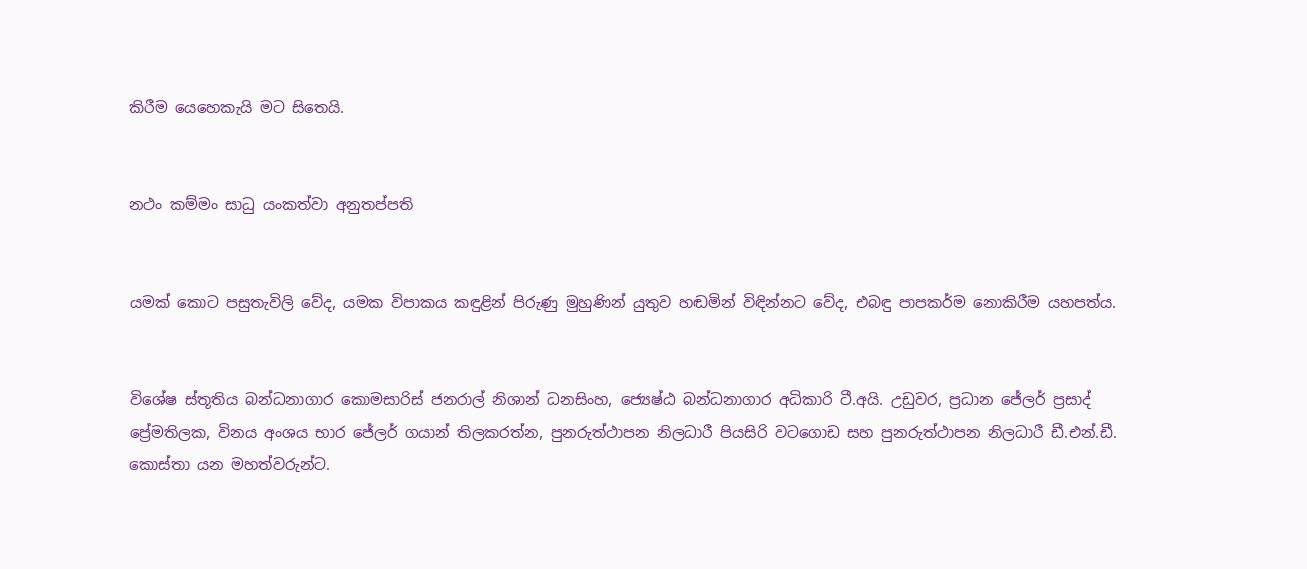කිරීම යෙහෙකැයි මට සිතෙයි.


නථං කම්මං සාධු යංකත්වා අනුතප්පති


යමක් කොට පසුතැවිලි වේද, යමක විපාකය කඳුළින් පිරුණු මුහුණින් යුතුව හඬමින් විඳින්නට වේද, එබඳු පාපකර්ම නොකිරීම යහපත්ය.


විශේෂ ස්තූතිය බන්ධනාගාර කොමසාරිස් ජනරාල් නිශාන් ධනසිංහ, ජ්‍යෙෂ්ඨ බන්ධනාගාර අධිකාරි ටී.අයි. උඩුවර, ප්‍රධාන ජේලර් ප්‍රසාද් ප්‍රේමතිලක, විනය අංශය භාර ජේලර් ගයාන් තිලකරත්න, පුනරුත්ථාපන නිලධාරී පියසිරි වටගොඩ සහ පුනරුත්ථාපන නිලධාරී ඩී.එන්.ඩී. කොස්තා යන මහත්වරුන්ට.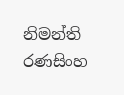නිමන්ති රණසිංහ